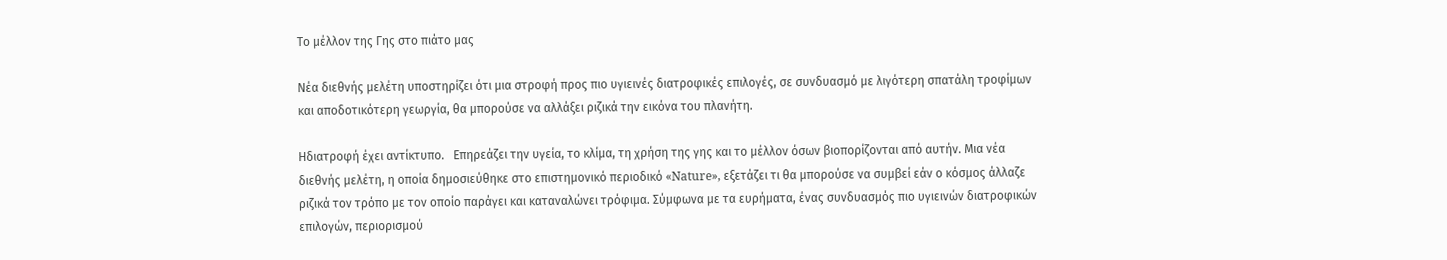Το μέλλον της Γης στο πιάτο μας

Νέα διεθνής μελέτη υποστηρίζει ότι μια στροφή προς πιο υγιεινές διατροφικές επιλογές, σε συνδυασμό με λιγότερη σπατάλη τροφίμων και αποδοτικότερη γεωργία, θα μπορούσε να αλλάξει ριζικά την εικόνα του πλανήτη.

Ηδιατροφή έχει αντίκτυπο.   Επηρεάζει την υγεία, το κλίμα, τη χρήση της γης και το μέλλον όσων βιοπορίζονται από αυτήν. Μια νέα διεθνής μελέτη, η οποία δημοσιεύθηκε στο επιστημονικό περιοδικό «Nature», εξετάζει τι θα μπορούσε να συμβεί εάν ο κόσμος άλλαζε ριζικά τον τρόπο με τον οποίο παράγει και καταναλώνει τρόφιμα. Σύμφωνα με τα ευρήματα, ένας συνδυασμός πιο υγιεινών διατροφικών επιλογών, περιορισμού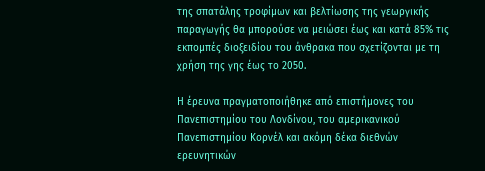της σπατάλης τροφίμων και βελτίωσης της γεωργικής παραγωγής θα μπορούσε να μειώσει έως και κατά 85% τις εκπομπές διοξειδίου του άνθρακα που σχετίζονται με τη χρήση της γης έως το 2050.

Η έρευνα πραγματοποιήθηκε από επιστήμονες του Πανεπιστημίου του Λονδίνου, του αμερικανικού Πανεπιστημίου Κορνέλ και ακόμη δέκα διεθνών ερευνητικών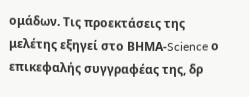ομάδων. Τις προεκτάσεις της μελέτης εξηγεί στο ΒΗΜΑ-Science ο επικεφαλής συγγραφέας της, δρ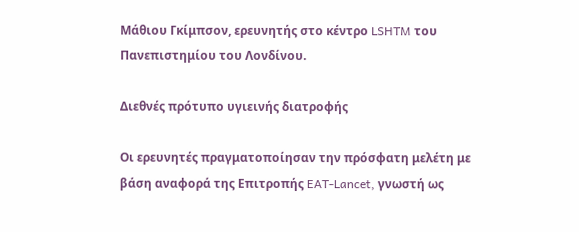Μάθιου Γκίμπσον, ερευνητής στο κέντρο LSHTM του Πανεπιστημίου του Λονδίνου.

Διεθνές πρότυπο υγιεινής διατροφής

Οι ερευνητές πραγματοποίησαν την πρόσφατη μελέτη με βάση αναφορά της Επιτροπής EAT-Lancet, γνωστή ως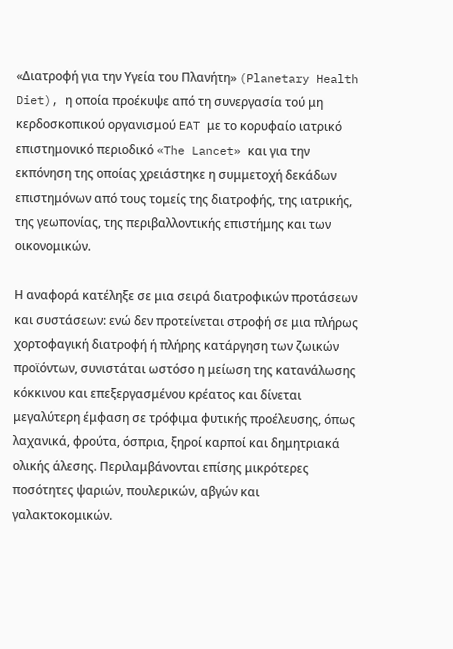«Διατροφή για την Υγεία του Πλανήτη» (Planetary Health Diet), η οποία προέκυψε από τη συνεργασία τού μη κερδοσκοπικού οργανισμού EAT με το κορυφαίο ιατρικό επιστημονικό περιοδικό «The Lancet» και για την εκπόνηση της οποίας χρειάστηκε η συμμετοχή δεκάδων επιστημόνων από τους τομείς της διατροφής, της ιατρικής, της γεωπονίας, της περιβαλλοντικής επιστήμης και των οικονομικών.

Η αναφορά κατέληξε σε μια σειρά διατροφικών προτάσεων και συστάσεων: ενώ δεν προτείνεται στροφή σε μια πλήρως χορτοφαγική διατροφή ή πλήρης κατάργηση των ζωικών προϊόντων, συνιστάται ωστόσο η μείωση της κατανάλωσης κόκκινου και επεξεργασμένου κρέατος και δίνεται μεγαλύτερη έμφαση σε τρόφιμα φυτικής προέλευσης, όπως λαχανικά, φρούτα, όσπρια, ξηροί καρποί και δημητριακά ολικής άλεσης. Περιλαμβάνονται επίσης μικρότερες ποσότητες ψαριών, πουλερικών, αβγών και γαλακτοκομικών.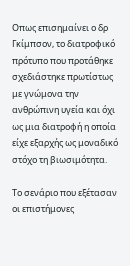Οπως επισημαίνει ο δρ Γκίμπσον, το διατροφικό πρότυπο που προτάθηκε σχεδιάστηκε πρωτίστως με γνώμονα την ανθρώπινη υγεία και όχι ως μια διατροφή η οποία είχε εξαρχής ως μοναδικό στόχο τη βιωσιμότητα.

Το σενάριο που εξέτασαν οι επιστήμονες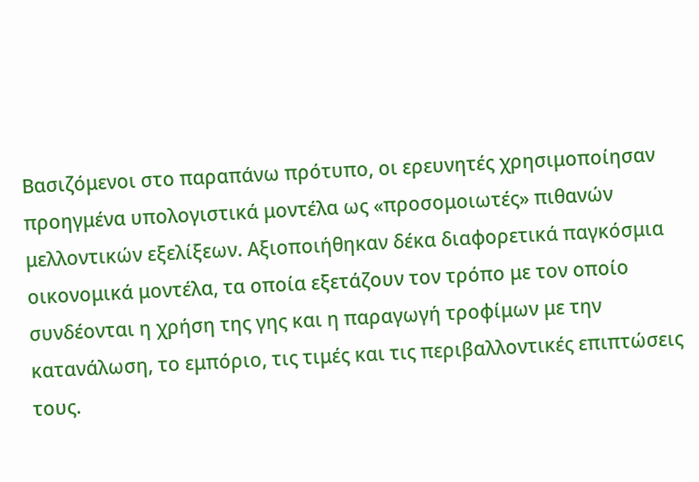Βασιζόμενοι στο παραπάνω πρότυπο, οι ερευνητές χρησιμοποίησαν προηγμένα υπολογιστικά μοντέλα ως «προσομοιωτές» πιθανών μελλοντικών εξελίξεων. Αξιοποιήθηκαν δέκα διαφορετικά παγκόσμια οικονομικά μοντέλα, τα οποία εξετάζουν τον τρόπο με τον οποίο συνδέονται η χρήση της γης και η παραγωγή τροφίμων με την κατανάλωση, το εμπόριο, τις τιμές και τις περιβαλλοντικές επιπτώσεις τους.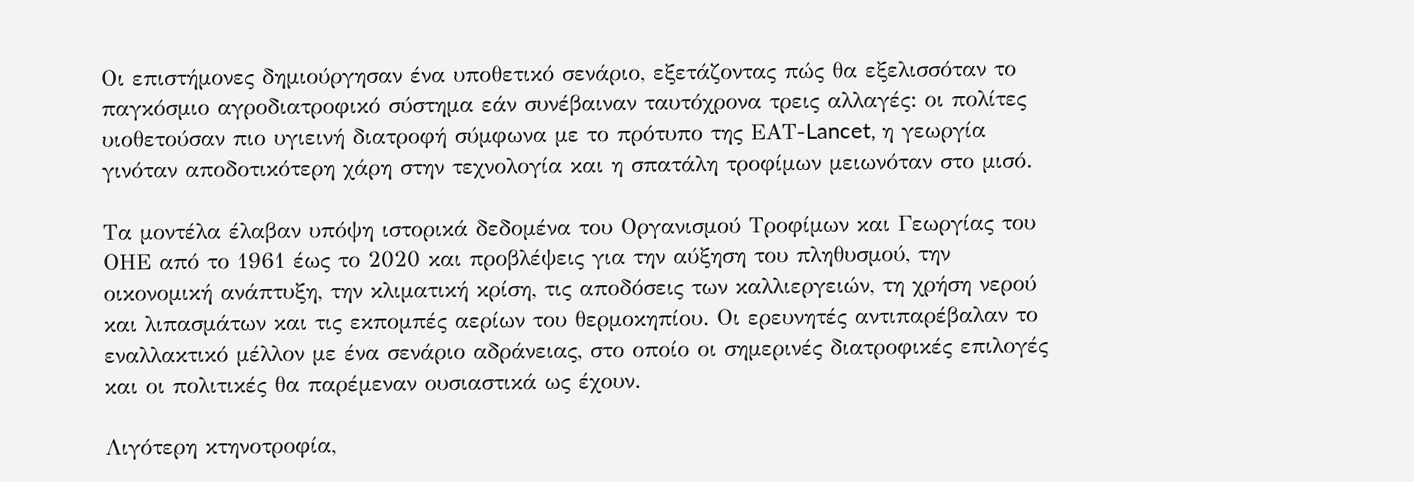Οι επιστήμονες δημιούργησαν ένα υποθετικό σενάριο, εξετάζοντας πώς θα εξελισσόταν το παγκόσμιο αγροδιατροφικό σύστημα εάν συνέβαιναν ταυτόχρονα τρεις αλλαγές: οι πολίτες υιοθετούσαν πιο υγιεινή διατροφή σύμφωνα με το πρότυπο της ΕΑΤ-Lancet, η γεωργία γινόταν αποδοτικότερη χάρη στην τεχνολογία και η σπατάλη τροφίμων μειωνόταν στο μισό.

Τα μοντέλα έλαβαν υπόψη ιστορικά δεδομένα του Οργανισμού Τροφίμων και Γεωργίας του ΟΗΕ από το 1961 έως το 2020 και προβλέψεις για την αύξηση του πληθυσμού, την οικονομική ανάπτυξη, την κλιματική κρίση, τις αποδόσεις των καλλιεργειών, τη χρήση νερού και λιπασμάτων και τις εκπομπές αερίων του θερμοκηπίου. Οι ερευνητές αντιπαρέβαλαν το εναλλακτικό μέλλον με ένα σενάριο αδράνειας, στο οποίο οι σημερινές διατροφικές επιλογές και οι πολιτικές θα παρέμεναν ουσιαστικά ως έχουν.

Λιγότερη κτηνοτροφία,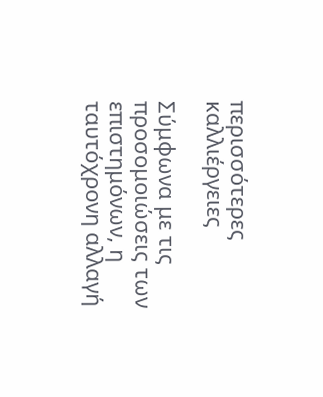περισσότερες καλλιέργειες

Σύμφωνα με τις προσομοιώσεις των επιστημόνων, η ταυτόχρονη αλλαγή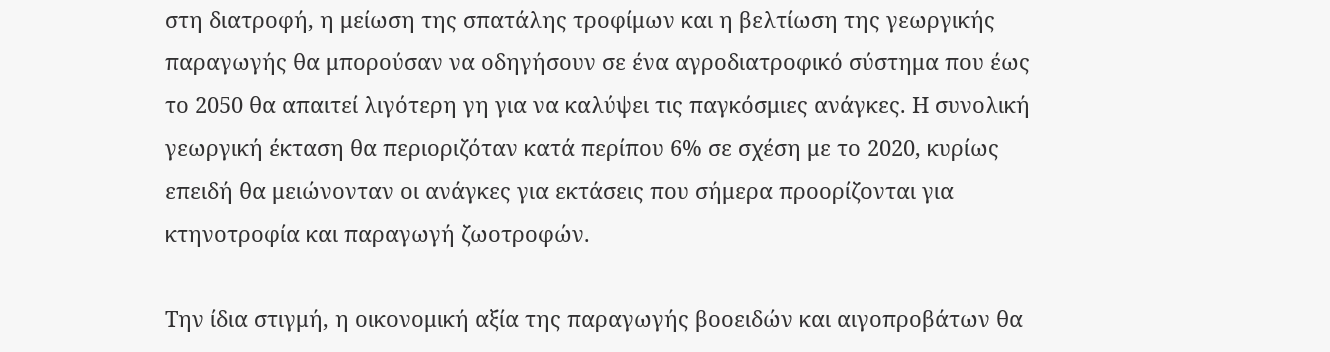στη διατροφή, η μείωση της σπατάλης τροφίμων και η βελτίωση της γεωργικής παραγωγής θα μπορούσαν να οδηγήσουν σε ένα αγροδιατροφικό σύστημα που έως το 2050 θα απαιτεί λιγότερη γη για να καλύψει τις παγκόσμιες ανάγκες. Η συνολική γεωργική έκταση θα περιοριζόταν κατά περίπου 6% σε σχέση με το 2020, κυρίως επειδή θα μειώνονταν οι ανάγκες για εκτάσεις που σήμερα προορίζονται για κτηνοτροφία και παραγωγή ζωοτροφών.

Την ίδια στιγμή, η οικονομική αξία της παραγωγής βοοειδών και αιγοπροβάτων θα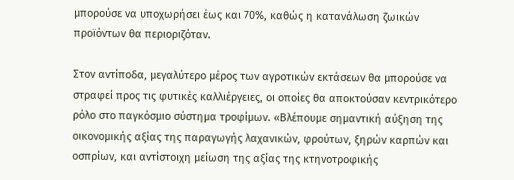μπορούσε να υποχωρήσει έως και 70%, καθώς η κατανάλωση ζωικών προϊόντων θα περιοριζόταν.

Στον αντίποδα, μεγαλύτερο μέρος των αγροτικών εκτάσεων θα μπορούσε να στραφεί προς τις φυτικές καλλιέργειες, οι οποίες θα αποκτούσαν κεντρικότερο ρόλο στο παγκόσμιο σύστημα τροφίμων. «Βλέπουμε σημαντική αύξηση της οικονομικής αξίας της παραγωγής λαχανικών, φρούτων, ξηρών καρπών και οσπρίων, και αντίστοιχη μείωση της αξίας της κτηνοτροφικής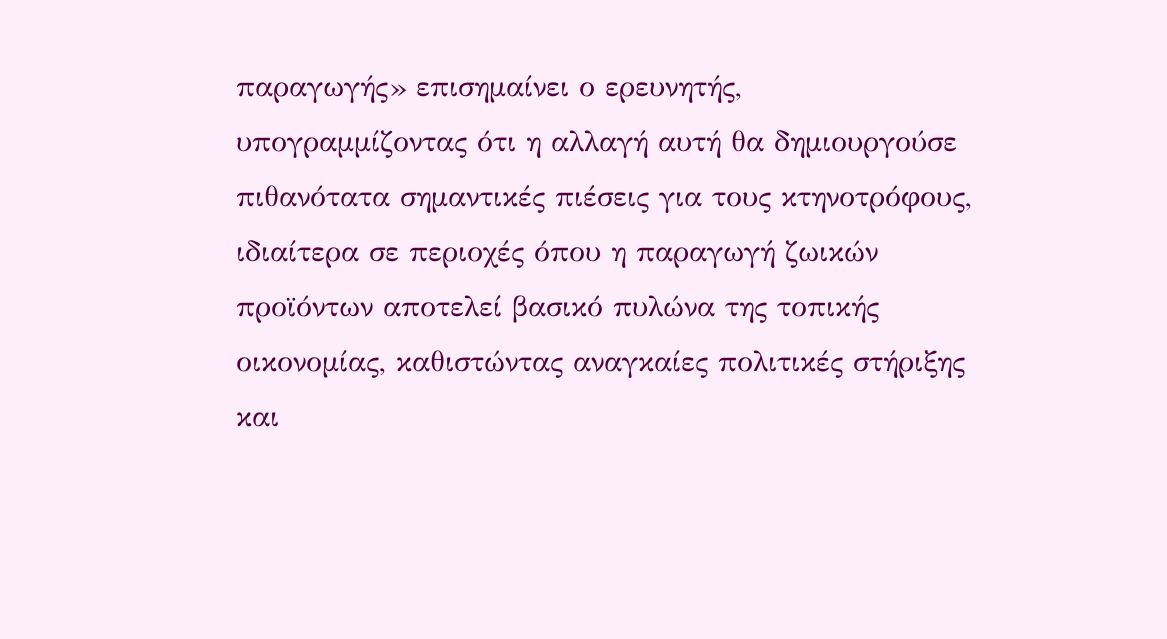παραγωγής» επισημαίνει ο ερευνητής, υπογραμμίζοντας ότι η αλλαγή αυτή θα δημιουργούσε πιθανότατα σημαντικές πιέσεις για τους κτηνοτρόφους, ιδιαίτερα σε περιοχές όπου η παραγωγή ζωικών προϊόντων αποτελεί βασικό πυλώνα της τοπικής οικονομίας, καθιστώντας αναγκαίες πολιτικές στήριξης και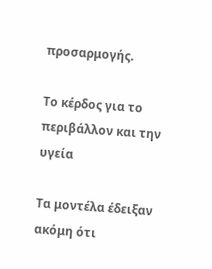προσαρμογής.

Το κέρδος για το περιβάλλον και την υγεία

Τα μοντέλα έδειξαν ακόμη ότι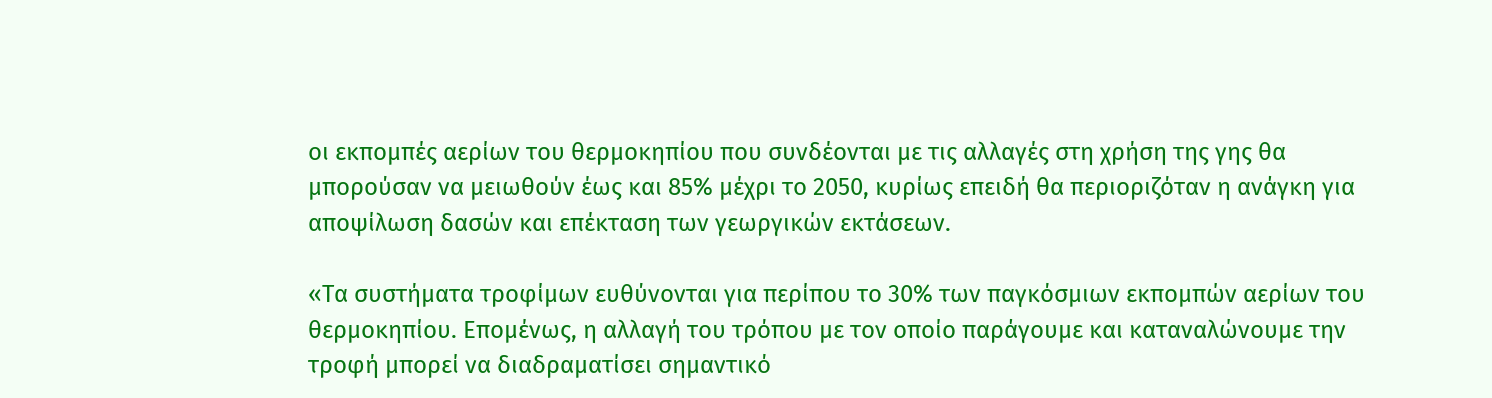οι εκπομπές αερίων του θερμοκηπίου που συνδέονται με τις αλλαγές στη χρήση της γης θα μπορούσαν να μειωθούν έως και 85% μέχρι το 2050, κυρίως επειδή θα περιοριζόταν η ανάγκη για αποψίλωση δασών και επέκταση των γεωργικών εκτάσεων.

«Τα συστήματα τροφίμων ευθύνονται για περίπου το 30% των παγκόσμιων εκπομπών αερίων του θερμοκηπίου. Επομένως, η αλλαγή του τρόπου με τον οποίο παράγουμε και καταναλώνουμε την τροφή μπορεί να διαδραματίσει σημαντικό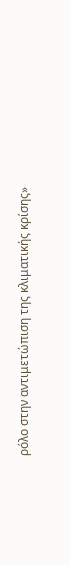ρόλο στην αντιμετώπιση της κλιματικής κρίσης»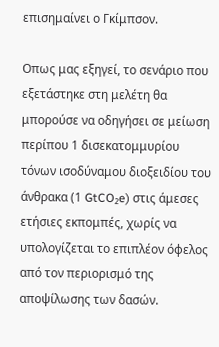επισημαίνει ο Γκίμπσον.

Οπως μας εξηγεί, το σενάριο που εξετάστηκε στη μελέτη θα μπορούσε να οδηγήσει σε μείωση περίπου 1 δισεκατομμυρίου τόνων ισοδύναμου διοξειδίου του άνθρακα (1 GtCO₂e) στις άμεσες ετήσιες εκπομπές, χωρίς να υπολογίζεται το επιπλέον όφελος από τον περιορισμό της αποψίλωσης των δασών.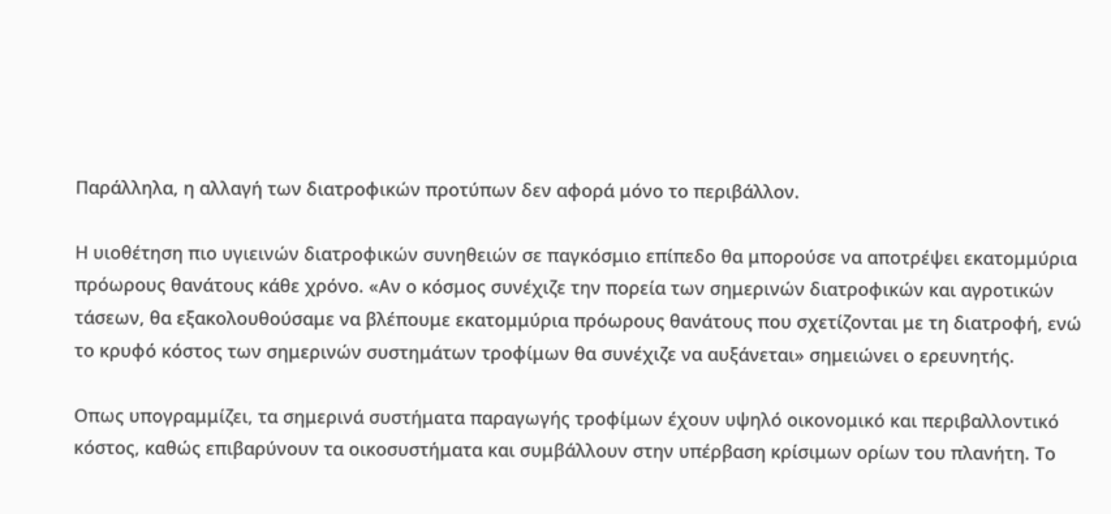Παράλληλα, η αλλαγή των διατροφικών προτύπων δεν αφορά μόνο το περιβάλλον.

Η υιοθέτηση πιο υγιεινών διατροφικών συνηθειών σε παγκόσμιο επίπεδο θα μπορούσε να αποτρέψει εκατομμύρια πρόωρους θανάτους κάθε χρόνο. «Αν ο κόσμος συνέχιζε την πορεία των σημερινών διατροφικών και αγροτικών τάσεων, θα εξακολουθούσαμε να βλέπουμε εκατομμύρια πρόωρους θανάτους που σχετίζονται με τη διατροφή, ενώ το κρυφό κόστος των σημερινών συστημάτων τροφίμων θα συνέχιζε να αυξάνεται» σημειώνει ο ερευνητής.

Οπως υπογραμμίζει, τα σημερινά συστήματα παραγωγής τροφίμων έχουν υψηλό οικονομικό και περιβαλλοντικό κόστος, καθώς επιβαρύνουν τα οικοσυστήματα και συμβάλλουν στην υπέρβαση κρίσιμων ορίων του πλανήτη. Το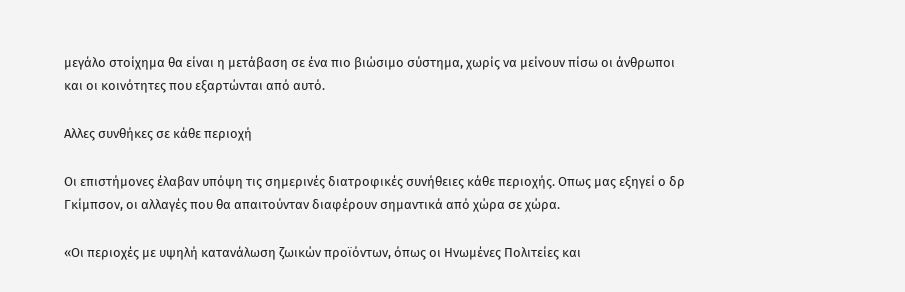μεγάλο στοίχημα θα είναι η μετάβαση σε ένα πιο βιώσιμο σύστημα, χωρίς να μείνουν πίσω οι άνθρωποι και οι κοινότητες που εξαρτώνται από αυτό.

Αλλες συνθήκες σε κάθε περιοχή

Οι επιστήμονες έλαβαν υπόψη τις σημερινές διατροφικές συνήθειες κάθε περιοχής. Οπως μας εξηγεί ο δρ Γκίμπσον, οι αλλαγές που θα απαιτούνταν διαφέρουν σημαντικά από χώρα σε χώρα.

«Οι περιοχές με υψηλή κατανάλωση ζωικών προϊόντων, όπως οι Ηνωμένες Πολιτείες και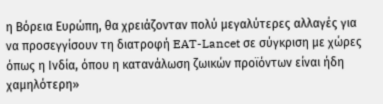η Βόρεια Ευρώπη, θα χρειάζονταν πολύ μεγαλύτερες αλλαγές για να προσεγγίσουν τη διατροφή EAT-Lancet σε σύγκριση με χώρες όπως η Ινδία, όπου η κατανάλωση ζωικών προϊόντων είναι ήδη χαμηλότερη»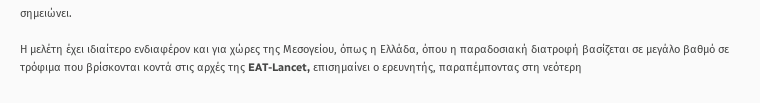σημειώνει.

Η μελέτη έχει ιδιαίτερο ενδιαφέρον και για χώρες της Μεσογείου, όπως η Ελλάδα, όπου η παραδοσιακή διατροφή βασίζεται σε μεγάλο βαθμό σε τρόφιμα που βρίσκονται κοντά στις αρχές της EAT-Lancet, επισημαίνει ο ερευνητής, παραπέμποντας στη νεότερη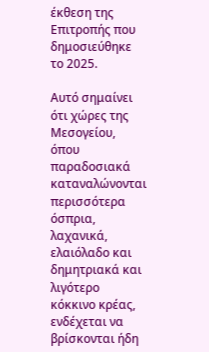έκθεση της Επιτροπής που δημοσιεύθηκε το 2025.

Αυτό σημαίνει ότι χώρες της Μεσογείου, όπου παραδοσιακά καταναλώνονται περισσότερα όσπρια, λαχανικά, ελαιόλαδο και δημητριακά και λιγότερο κόκκινο κρέας, ενδέχεται να βρίσκονται ήδη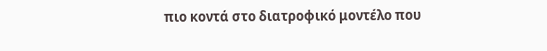πιο κοντά στο διατροφικό μοντέλο που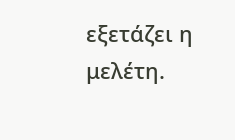εξετάζει η μελέτη.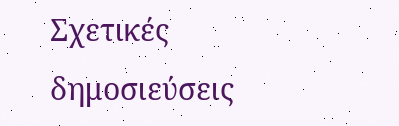Σχετικές δημοσιεύσεις